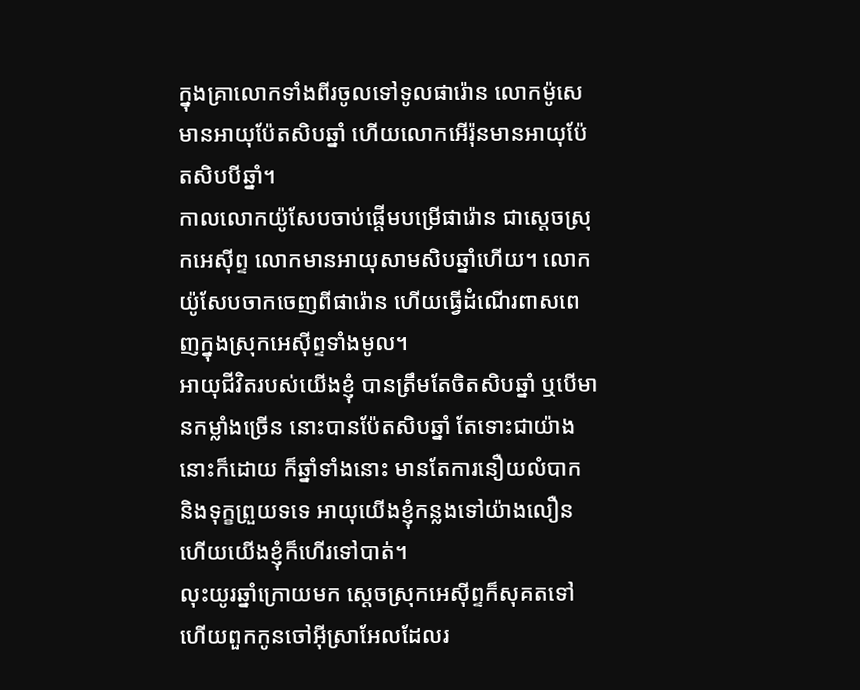ក្នុងគ្រាលោកទាំងពីរចូលទៅទូលផារ៉ោន លោកម៉ូសេមានអាយុប៉ែតសិបឆ្នាំ ហើយលោកអើរ៉ុនមានអាយុប៉ែតសិបបីឆ្នាំ។
កាលលោកយ៉ូសែបចាប់ផ្ដើមបម្រើផារ៉ោន ជាស្តេចស្រុកអេស៊ីព្ទ លោកមានអាយុសាមសិបឆ្នាំហើយ។ លោកយ៉ូសែបចាកចេញពីផារ៉ោន ហើយធ្វើដំណើរពាសពេញក្នុងស្រុកអេស៊ីព្ទទាំងមូល។
អាយុជីវិតរបស់យើងខ្ញុំ បានត្រឹមតែចិតសិបឆ្នាំ ឬបើមានកម្លាំងច្រើន នោះបានប៉ែតសិបឆ្នាំ តែទោះជាយ៉ាងនោះក៏ដោយ ក៏ឆ្នាំទាំងនោះ មានតែការនឿយលំបាក និងទុក្ខព្រួយទទេ អាយុយើងខ្ញុំកន្លងទៅយ៉ាងលឿន ហើយយើងខ្ញុំក៏ហើរទៅបាត់។
លុះយូរឆ្នាំក្រោយមក ស្តេចស្រុកអេស៊ីព្ទក៏សុគតទៅ ហើយពួកកូនចៅអ៊ីស្រាអែលដែលរ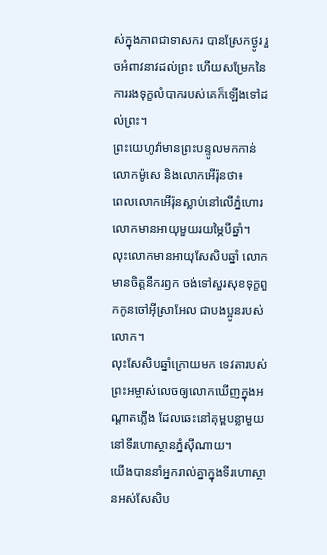ស់ក្នុងភាពជាទាសករ បានស្រែកថ្ងូរ រួចអំពាវនាវដល់ព្រះ ហើយសម្រែកនៃការរងទុក្ខលំបាករបស់គេក៏ឡើងទៅដល់ព្រះ។
ព្រះយេហូវ៉ាមានព្រះបន្ទូលមកកាន់លោកម៉ូសេ និងលោកអើរ៉ុនថា៖
ពេលលោកអើរ៉ុនស្លាប់នៅលើភ្នំហោរ លោកមានអាយុមួយរយម្ភៃបីឆ្នាំ។
លុះលោកមានអាយុសែសិបឆ្នាំ លោកមានចិត្តនឹករឭក ចង់ទៅសួរសុខទុក្ខពួកកូនចៅអ៊ីស្រាអែល ជាបងប្អូនរបស់លោក។
លុះសែសិបឆ្នាំក្រោយមក ទេវតារបស់ព្រះអម្ចាស់លេចឲ្យលោកឃើញក្នុងអណ្តាតភ្លើង ដែលឆេះនៅគុម្ពបន្លាមួយ នៅទីរហោស្ថានភ្នំស៊ីណាយ។
យើងបាននាំអ្នករាល់គ្នាក្នុងទីរហោស្ថានអស់សែសិប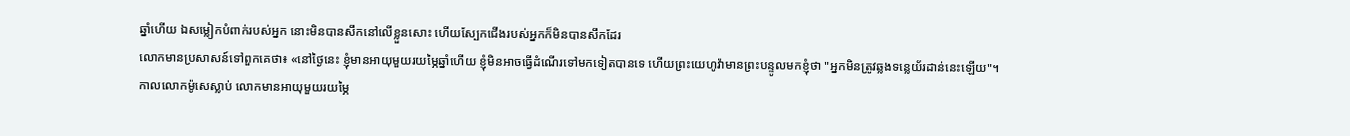ឆ្នាំហើយ ឯសម្លៀកបំពាក់របស់អ្នក នោះមិនបានសឹកនៅលើខ្លួនសោះ ហើយស្បែកជើងរបស់អ្នកក៏មិនបានសឹកដែរ
លោកមានប្រសាសន៍ទៅពួកគេថា៖ «នៅថ្ងៃនេះ ខ្ញុំមានអាយុមួយរយម្ភៃឆ្នាំហើយ ខ្ញុំមិនអាចធ្វើដំណើរទៅមកទៀតបានទេ ហើយព្រះយេហូវ៉ាមានព្រះបន្ទូលមកខ្ញុំថា "អ្នកមិនត្រូវឆ្លងទន្លេយ័រដាន់នេះឡើយ"។
កាលលោកម៉ូសេស្លាប់ លោកមានអាយុមួយរយម្ភៃ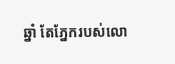ឆ្នាំ តែភ្នែករបស់លោ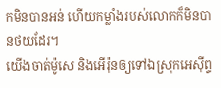កមិនបានអន់ ហើយកម្លាំងរបស់លោកក៏មិនបានថយដែរ។
យើងចាត់ម៉ូសេ និងអើរ៉ុនឲ្យទៅឯស្រុកអេស៊ីព្ទ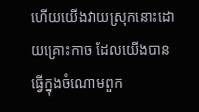ហើយយើងវាយស្រុកនោះដោយគ្រោះកាច ដែលយើងបានធ្វើក្នុងចំណោមពួក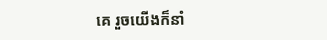គេ រួចយើងក៏នាំ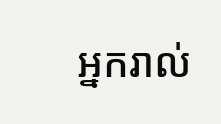អ្នករាល់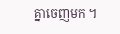គ្នាចេញមក ។